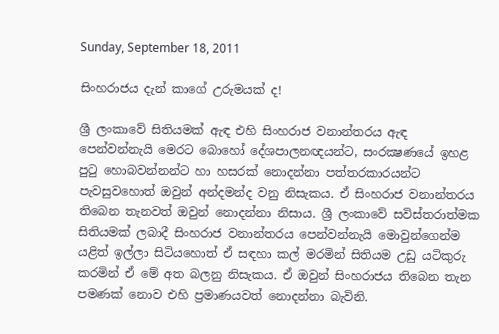Sunday, September 18, 2011

සිංහරාජය දැන් කාගේ උරුමයක්‌ ද!

ශ්‍රී ලංකාවේ සිතියමක්‌ ඇඳ එහි සිංහරාජ වනාන්තරය ඇඳ පෙන්වන්නැයි මෙරට බොහෝ දේශපාලනඥයන්ට, සංරක්‍ෂණයේ ඉහළ පුටු හොබවන්නන්ට හා හසරක්‌ නොදන්නා පත්තරකාරයන්ට පැවසුවහොත් ඔවුන් අන්දමන්ද වනු නිසැකය. ඒ සිංහරාජ වනාන්තරය තිබෙන තැනවත් ඔවුන් නොදන්නා නිසාය. ශ්‍රී ලංකාවේ සවිස්‌තරාත්මක සිතියමක්‌ ලබාදී සිංහරාජ වනාන්තරය පෙන්වන්නැයි මොවුන්ගෙන්ම යළිත් ඉල්ලා සිටියහොත් ඒ සඳහා කල් මරමින් සිතියම උඩු යටිකුරු කරමින් ඒ මේ අත බලනු නිසැකය. ඒ ඔවුන් සිංහරාජය තිබෙන තැන පමණක්‌ නොව එහි ප්‍රමාණයවත් නොදන්නා බැවිනි.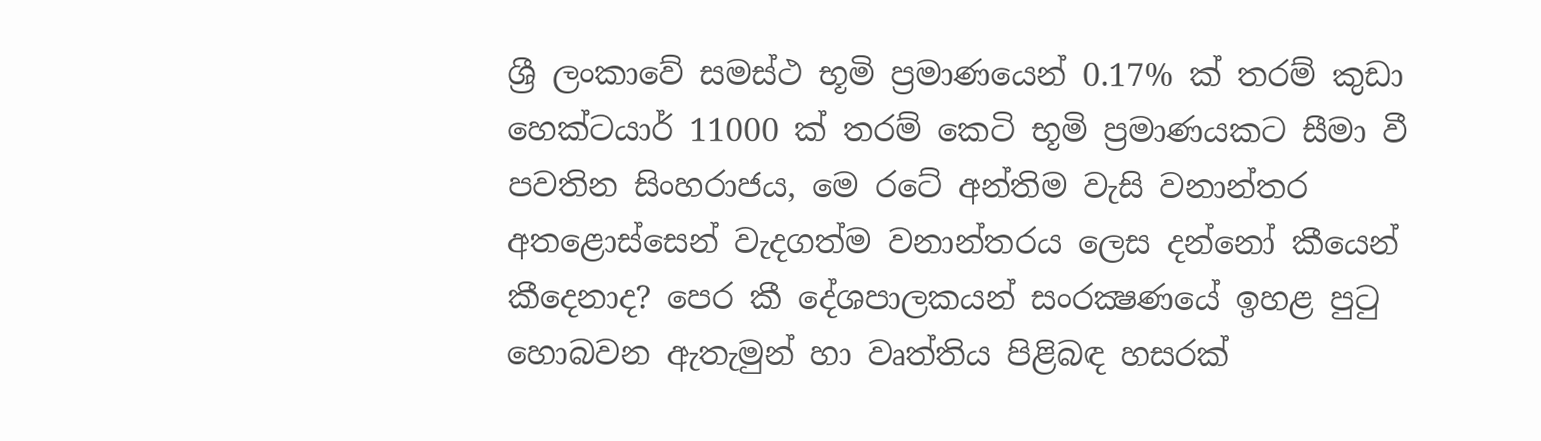ශ්‍රී ලංකාවේ සමස්‌ථ භූමි ප්‍රමාණයෙන් 0.17% ක්‌ තරම් කුඩා හෙක්‌ටයාර් 11000 ක්‌ තරම් කෙටි භූමි ප්‍රමාණයකට සීමා වී පවතින සිංහරාජය, මෙ රටේ අන්තිම වැසි වනාන්තර අතළොස්‌සෙන් වැදගත්ම වනාන්තරය ලෙස දන්නෝ කීයෙන් කීදෙනාද? පෙර කී දේශපාලකයන් සංරක්‍ෂණයේ ඉහළ පුටු හොබවන ඇතැමුන් හා වෘත්තිය පිළිබඳ හසරක්‌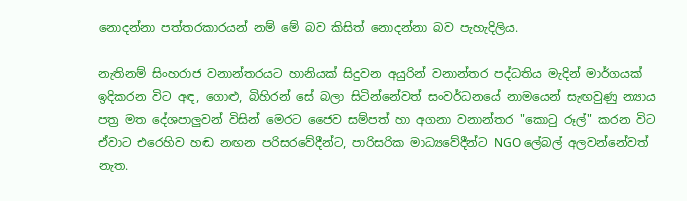නොදන්නා පත්තරකාරයන් නම් මේ බව කිසිත් නොදන්නා බව පැහැදිලිය.

නැතිනම් සිංහරාජ වනාන්තරයට හානියක්‌ සිදුවන අයුරින් වනාන්තර පද්ධතිය මැදින් මාර්ගයක්‌ ඉදිකරන විට අඳ, ගොළු, බිහිරන් සේ බලා සිටින්නේවත් සංවර්ධනයේ නාමයෙන් සැඟවුණු න්‍යාය පත්‍ර මත දේශපාලුවන් විසින් මෙරට ජෛව සම්පත් හා අගනා වනාන්තර "කොටු රූල්" කරන විට ඒවාට එරෙහිව හඬ නඟන පරිසරවේදීන්ට, පාරිසරික මාධ්‍යවේදීන්ට NGO ලේබල් අලවන්නේවත් නැත.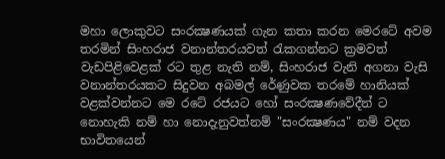මහා ලොකුවට සංරක්‍ෂණයක්‌ ගැන කතා කරන මෙරටේ අවම තරමින් සිංහරාජ වනාන්තරයවත් රැකගන්නට ක්‍රමවත් වැඩපිළිවෙළක්‌ රට තුළ නැති නම්, සිංහරාජ වැනි අගනා වැසි වනාන්තරයකට සිදුවන අබමල් රේණුවක තරමේ හානියක්‌ වළක්‌වන්නට මෙ රටේ රජයට හෝ සංරක්‍ෂණවේදීන් ට නොහැකි නම් හා නොදැනුවත්නම් "සංරක්‍ෂණය" නම් වදන භාවිතයෙන්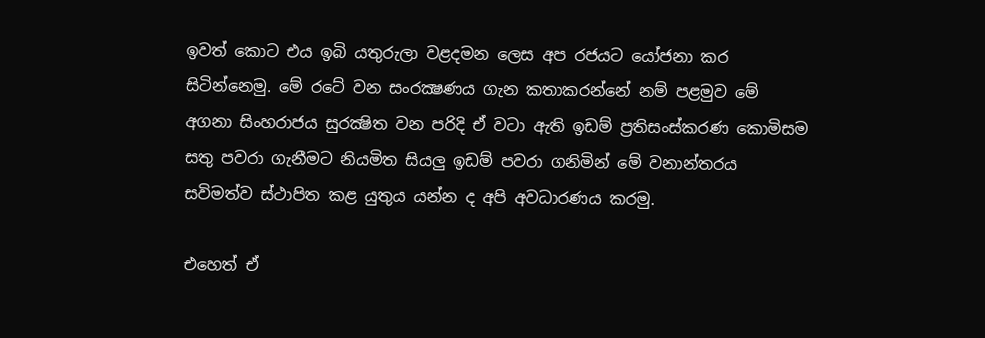ඉවත් කොට එය ඉබි යතුරුලා වළදමන ලෙස අප රජයට යෝජනා කර සිටින්නෙමු. මේ රටේ වන සංරක්‍ෂණය ගැන කතාකරන්නේ නම් පළමුව මේ අගනා සිංහරාජය සුරක්‍ෂිත වන පරිදි ඒ වටා ඇති ඉඩම් ප්‍රතිසංස්‌කරණ කොමිසම සතු පවරා ගැනීමට නියමිත සියලු ඉඩම් පවරා ගනිමින් මේ වනාන්තරය සවිමත්ව ස්‌ථාපිත කළ යුතුය යන්න ද අපි අවධාරණය කරමු.

එහෙත් ඒ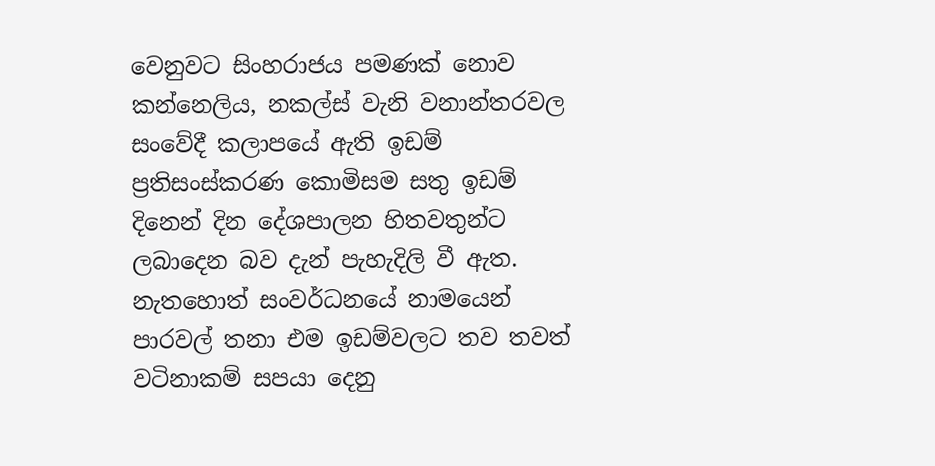වෙනුවට සිංහරාජය පමණක්‌ නොව කන්නෙලිය, නකල්ස්‌ වැනි වනාන්තරවල සංවේදී කලාපයේ ඇති ඉඩම් ප්‍රතිසංස්‌කරණ කොමිසම සතු ඉඩම් දිනෙන් දින දේශපාලන හිතවතුන්ට ලබාදෙන බව දැන් පැහැදිලි වී ඇත. නැතහොත් සංවර්ධනයේ නාමයෙන් පාරවල් තනා එම ඉඩම්වලට තව තවත් වටිනාකම් සපයා දෙනු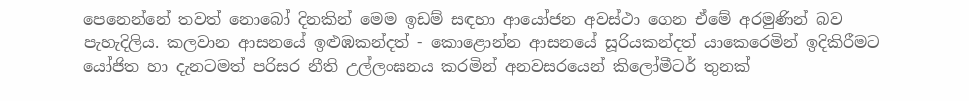පෙනෙන්නේ තවත් නොබෝ දිනකින් මෙම ඉඩම් සඳහා ආයෝජන අවස්‌ථා ගෙන ඒමේ අරමුණින් බව පැහැදිලිය. කලවාන ආසනයේ ඉළුඹකන්දත් - කොළොන්න ආසනයේ සූරියකන්දත් යාකෙරෙමින් ඉදිකිරීමට යෝජිත හා දැනටමත් පරිසර නීති උල්ලංඝනය කරමින් අනවසරයෙන් කිලෝමීටර් තුනක්‌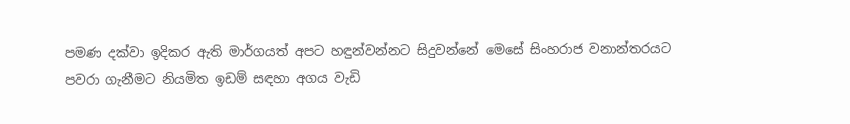පමණ දක්‌වා ඉදිකර ඇති මාර්ගයත් අපට හඳුන්වන්නට සිදුවන්නේ මෙසේ සිංහරාජ වනාන්තරයට පවරා ගැනීමට නියමිත ඉඩම් සඳහා අගය වැඩි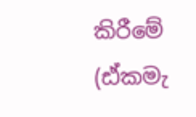කිරීමේ (ඪ්කමැ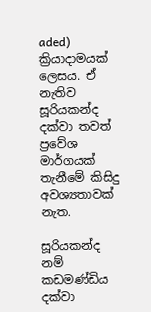aded) ක්‍රියාදාමයක්‌ ලෙසය. ඒ නැතිව සූරියකන්ද දක්‌වා තවත් ප්‍රවේශ මාර්ගයක්‌ තැනීමේ කිසිදු අවශ්‍යතාවක්‌ නැත.

සූරියකන්ද නම් කඩමණ්‌ඩිය දක්‌වා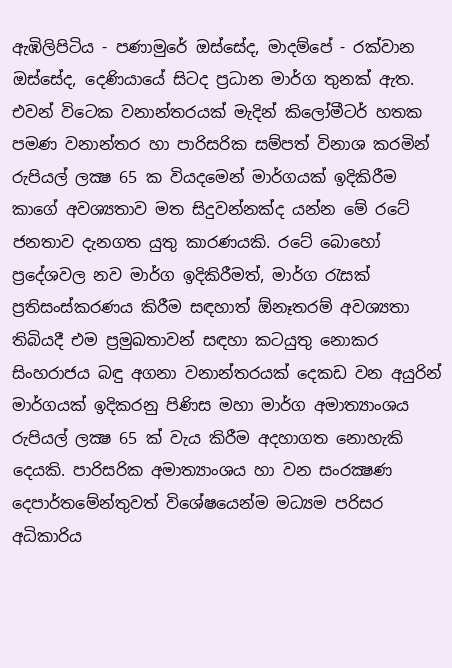ඇඹිලිපිටිය - පණාමුරේ ඔස්‌සේද, මාදම්පේ - රක්‌වාන ඔස්‌සේද, දෙණියායේ සිටද ප්‍රධාන මාර්ග තුනක්‌ ඇත. එවන් විටෙක වනාන්තරයක්‌ මැදින් කිලෝමීටර් හතක පමණ වනාන්තර හා පාරිසරික සම්පත් විනාශ කරමින් රුපියල් ලක්‍ෂ 65 ක වියදමෙන් මාර්ගයක්‌ ඉදිකිරීම කාගේ අවශ්‍යතාව මත සිදුවන්නක්‌ද යන්න මේ රටේ ජනතාව දැනගත යුතු කාරණයකි. රටේ බොහෝ ප්‍රදේශවල නව මාර්ග ඉදිකිරීමත්, මාර්ග රැසක්‌ ප්‍රතිසංස්‌කරණය කිරීම සඳහාත් ඕනෑතරම් අවශ්‍යතා තිබියදී එම ප්‍රමුඛතාවන් සඳහා කටයුතු නොකර සිංහරාජය බඳු අගනා වනාන්තරයක්‌ දෙකඩ වන අයුරින් මාර්ගයක්‌ ඉදිකරනු පිණිස මහා මාර්ග අමාත්‍යාංශය රුපියල් ලක්‍ෂ 65 ක්‌ වැය කිරීම අදහාගත නොහැකි දෙයකි. පාරිසරික අමාත්‍යාංශය හා වන සංරක්‍ෂණ දෙපාර්තමේන්තුවත් විශේෂයෙන්ම මධ්‍යම පරිසර අධිකාරිය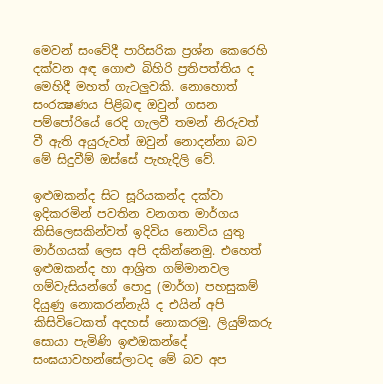මෙවන් සංවේදී පාරිසරික ප්‍රශ්න කෙරෙහි දක්‌වන අඳ ගොළු බිහිරි ප්‍රතිපත්තිය ද මෙහිදී මහත් ගැටලුවකි. නොහොත් සංරක්‍ෂණය පිළිබඳ ඔවුන් ගසන පම්පෝරියේ රෙදි ගැලවී තමන් නිරුවත් වී ඇති අයුරුවත් ඔවුන් නොදන්නා බව මේ සිදුවීම් ඔස්‌සේ පැහැදිලි වේ.

ඉළුඔකන්ද සිට සූරියකන්ද දක්‌වා ඉදිකරමින් පවතින වනගත මාර්ගය කිසිලෙසකින්වත් ඉදිවිය නොවිය යුතු මාර්ගයක්‌ ලෙස අපි දකින්නෙමු. එහෙත් ඉළුඔකන්ද හා ආශ්‍රිත ගම්මානවල ගම්වැසියන්ගේ පොදු (මාර්ග) පහසුකම් දියුණු නොකරන්නැයි ද එයින් අපි කිසිවිටෙකත් අදහස්‌ නොකරමු. ලියුම්කරු සොයා පැමිණි ඉළුඔකන්දේ සංඝයාවහන්සේලාටද මේ බව අප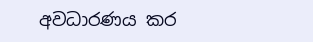අවධාරණය කර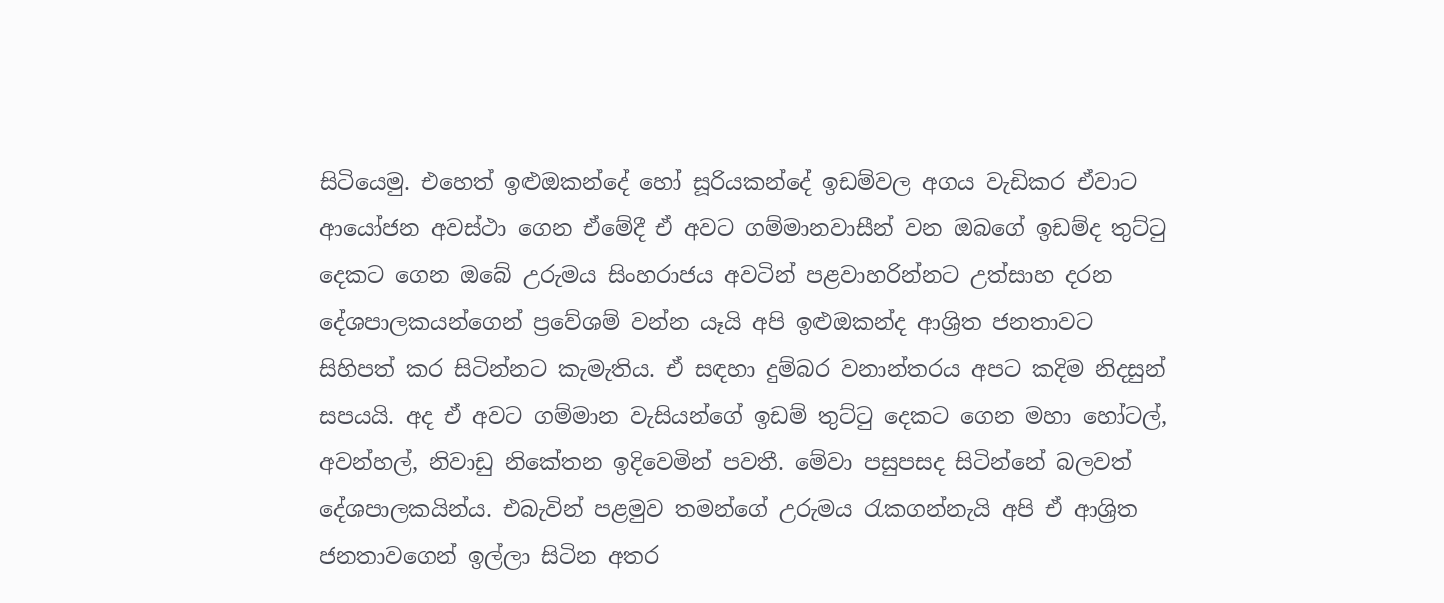සිටියෙමු. එහෙත් ඉළුඔකන්දේ හෝ සූරියකන්දේ ඉඩම්වල අගය වැඩිකර ඒවාට ආයෝජන අවස්‌ථා ගෙන ඒමේදී ඒ අවට ගම්මානවාසීන් වන ඔබගේ ඉඩම්ද තුට්‌ටු දෙකට ගෙන ඔබේ උරුමය සිංහරාජය අවටින් පළවාහරින්නට උත්සාහ දරන දේශපාලකයන්ගෙන් ප්‍රවේශම් වන්න යෑයි අපි ඉළුඔකන්ද ආශ්‍රිත ජනතාවට සිහිපත් කර සිටින්නට කැමැතිය. ඒ සඳහා දුම්බර වනාන්තරය අපට කදිම නිදසුන් සපයයි. අද ඒ අවට ගම්මාන වැසියන්ගේ ඉඩම් තුට්‌ටු දෙකට ගෙන මහා හෝටල්, අවන්හල්, නිවාඩු නිකේතන ඉදිවෙමින් පවතී. මේවා පසුපසද සිටින්නේ බලවත් දේශපාලකයින්ය. එබැවින් පළමුව තමන්ගේ උරුමය රැකගන්නැයි අපි ඒ ආශ්‍රිත ජනතාවගෙන් ඉල්ලා සිටින අතර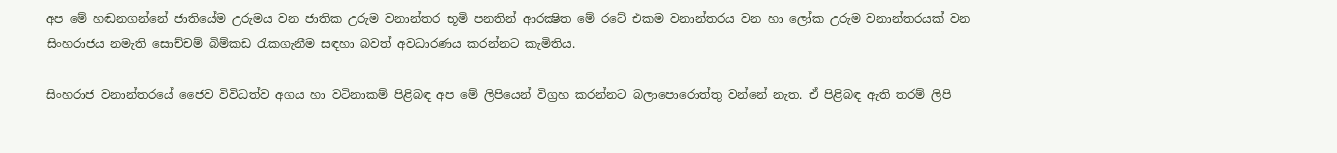අප මේ හඬනගන්නේ ජාතියේම උරුමය වන ජාතික උරුම වනාන්තර භූමි පනතින් ආරක්‍ෂිත මේ රටේ එකම වනාන්තරය වන හා ලෝක උරුම වනාන්තරයක්‌ වන සිංහරාජය නමැති සොච්චම් බිම්කඩ රැකගැනීම සඳහා බවත් අවධාරණය කරන්නට කැමිතිය.

සිංහරාජ වනාන්තරයේ ජෛව විවිධත්ව අගය හා වටිනාකම් පිළිබඳ අප මේ ලිපියෙන් විග්‍රහ කරන්නට බලාපොරොත්තු වන්නේ නැත. ඒ පිළිබඳ ඇති තරම් ලිපි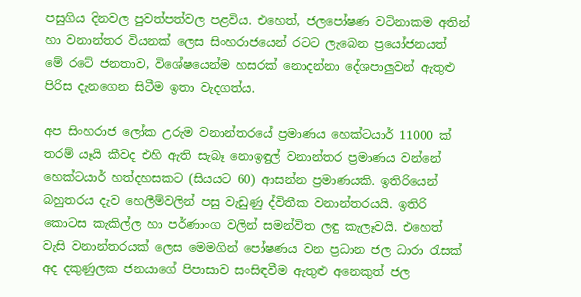පසුගිය දිනවල පුවත්පත්වල පළවිය. එහෙත්, ජලපෝෂණ වටිනාකම අතින් හා වනාන්තර වියනක්‌ ලෙස සිංහරාජයෙන් රටට ලැබෙන ප්‍රයෝජනයත් මේ රටේ ජනතාව, විශේෂයෙන්ම හසරක්‌ නොදන්නා දේශපාලුවන් ඇතුළු පිරිස දැනගෙන සිටීම ඉතා වැදගත්ය.

අප සිංහරාජ ලෝක උරුම වනාන්තරයේ ප්‍රමාණය හෙක්‌ටයාර් 11000 ක්‌ තරම් යෑයි කීවද එහි ඇති සැබෑ නොඉඳුල් වනාන්තර ප්‍රමාණය වන්නේ හෙක්‌ටයාර් හත්දහසකට (සියයට 60) ආසන්න ප්‍රමාණයකි. ඉතිරියෙන් බහුතරය දැව හෙලීම්වලින් පසු වැඩුණු ද්විතීක වනාන්තරයයි. ඉතිරි කොටස කැකිල්ල හා පර්ණාංග වලින් සමන්විත ලඳු කැලෑවයි. එහෙත් වැසි වනාන්තරයක්‌ ලෙස මෙමගින් පෝෂණය වන ප්‍රධාන ජල ධාරා රැසක්‌ අද දකුණුලක ජනයාගේ පිපාසාව සංසිඳවීම ඇතුළු අනෙකුත් ජල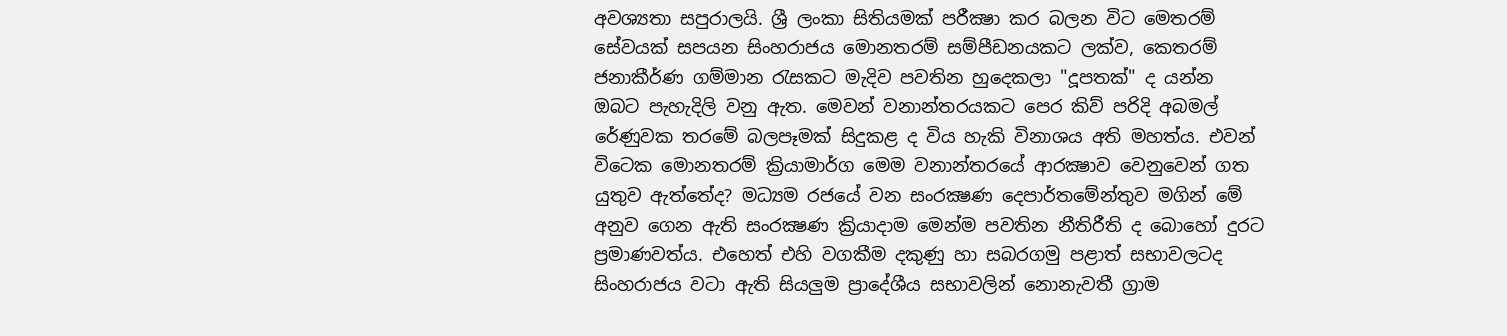අවශ්‍යතා සපුරාලයි. ශ්‍රී ලංකා සිතියමක්‌ පරීක්‍ෂා කර බලන විට මෙතරම් සේවයක්‌ සපයන සිංහරාජය මොනතරම් සම්පීඩනයකට ලක්‌ව, කෙතරම් ජනාකීර්ණ ගම්මාන රැසකට මැදිව පවතින හුදෙකලා "දූපතක්‌" ද යන්න ඔබට පැහැදිලි වනු ඇත. මෙවන් වනාන්තරයකට පෙර කිව් පරිදි අබමල් රේණුවක තරමේ බලපෑමක්‌ සිදුකළ ද විය හැකි විනාශය අති මහත්ය. එවන් විටෙක මොනතරම් ක්‍රියාමාර්ග මෙම වනාන්තරයේ ආරක්‍ෂාව වෙනුවෙන් ගත යුතුව ඇත්තේද? මධ්‍යම රජයේ වන සංරක්‍ෂණ දෙපාර්තමේන්තුව මගින් මේ අනුව ගෙන ඇති සංරක්‍ෂණ ක්‍රියාදාම මෙන්ම පවතින නීතිරීති ද බොහෝ දුරට ප්‍රමාණවත්ය. එහෙත් එහි වගකීම දකුණු හා සබරගමු පළාත් සභාවලටද සිංහරාජය වටා ඇති සියලුම ප්‍රාදේශීය සභාවලින් නොනැවතී ග්‍රාම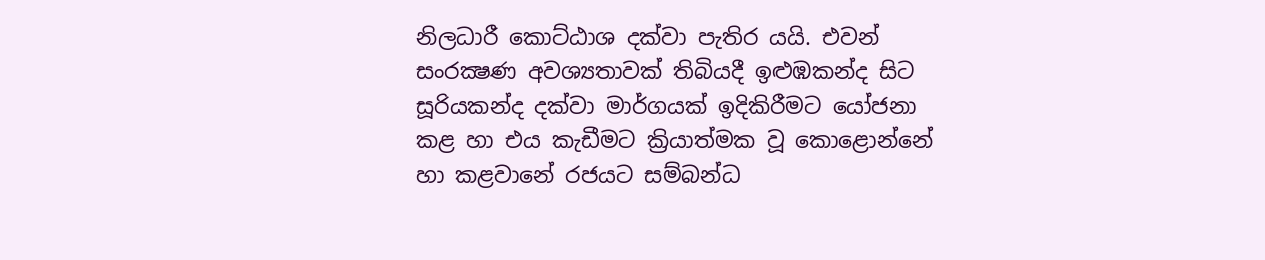නිලධාරී කොට්‌ඨාශ දක්‌වා පැතිර යයි. එවන් සංරක්‍ෂණ අවශ්‍යතාවක්‌ තිබියදී ඉළුඹකන්ද සිට සූරියකන්ද දක්‌වා මාර්ගයක්‌ ඉදිකිරීමට යෝජනා කළ හා එය කැඩීමට ක්‍රියාත්මක වූ කොළොන්නේ හා කළවානේ රජයට සම්බන්ධ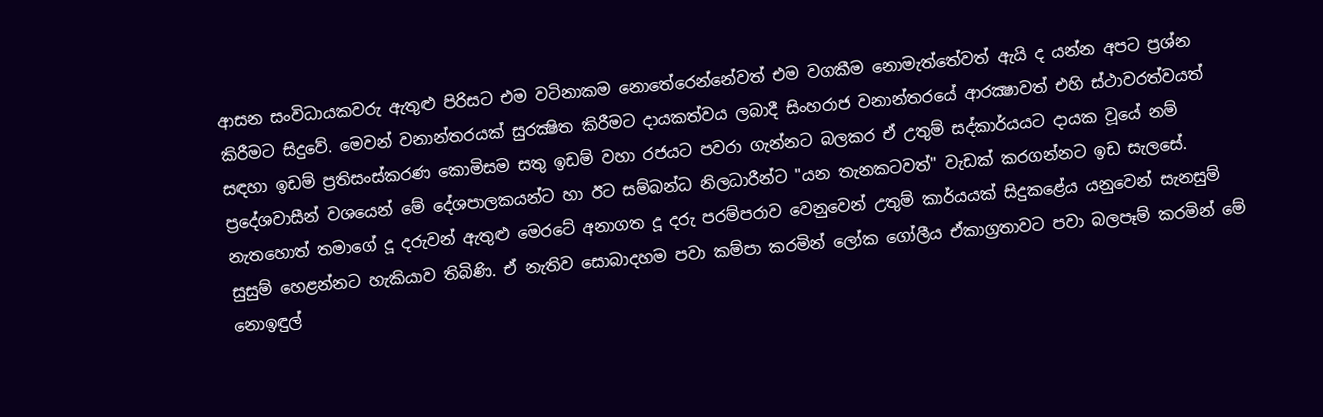ආසන සංවිධායකවරු ඇතුළු පිරිසට එම වටිනාකම නොතේරෙන්නේවත් එම වගකීම නොමැත්තේවත් ඇයි ද යන්න අපට ප්‍රශ්න කිරීමට සිදුවේ. මෙවන් වනාන්තරයක්‌ සුරක්‍ෂිත කිරීමට දායකත්වය ලබාදී සිංහරාජ වනාන්තරයේ ආරක්‍ෂාවත් එහි ස්‌ථාවරත්වයත් සඳහා ඉඩම් ප්‍රතිසංස්‌කරණ කොමිසම සතු ඉඩම් වහා රජයට පවරා ගැන්නට බලකර ඒ උතුම් සද්කාර්යයට දායක වූයේ නම් ප්‍රදේශවාසීන් වශයෙන් මේ දේශපාලකයන්ට හා ඊට සම්බන්ධ නිලධාරීන්ට "යන තැනකටවත්" වැඩක්‌ කරගන්නට ඉඩ සැලසේ. නැතහොත් තමාගේ දූ දරුවන් ඇතුළු මෙරටේ අනාගත දූ දරු පරම්පරාව වෙනුවෙන් උතුම් කාර්යයක්‌ සිදුකළේය යනුවෙන් සැනසුම් සුසුම් හෙළන්නට හැකියාව තිබිණි. ඒ නැතිව සොබාදහම පවා කම්පා කරමින් ලෝක ගෝලීය ඒකාග්‍රතාවට පවා බලපෑම් කරමින් මේ නොඉඳුල්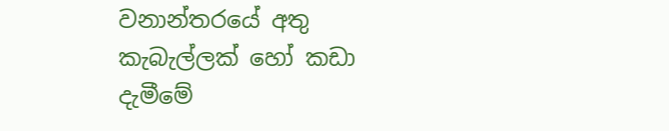වනාන්තරයේ අතු කැබැල්ලක්‌ හෝ කඩා දැමීමේ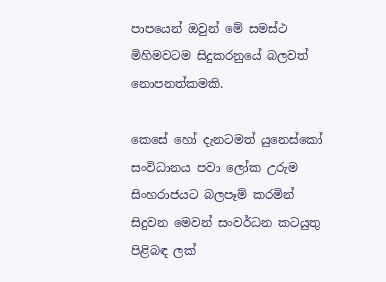පාපයෙන් ඔවුන් මේ සමස්‌ථ මිහිමවටම සිදුකරනුයේ බලවත් නොපනත්කමකි.

කෙසේ හෝ දැනටමත් යුනෙස්‌කෝ සංවිධානය පවා ලෝක උරුම සිංහරාජයට බලපෑම් කරමින් සිදුවන මෙවන් සංවර්ධන කටයුතු පිළිබඳ ලක්‌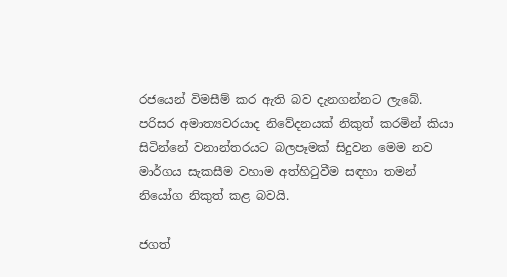රජයෙන් විමසීම් කර ඇති බව දැනගන්නට ලැබේ. පරිසර අමාත්‍යවරයාද නිවේදනයක්‌ නිකුත් කරමින් කියා සිටින්නේ වනාන්තරයට බලපෑමක්‌ සිදුවන මෙම නව මාර්ගය සැකසීම වහාම අත්හිටුවීම සඳහා තමන් නියෝග නිකුත් කළ බවයි.

ජගත්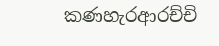කණහැරආරච්චි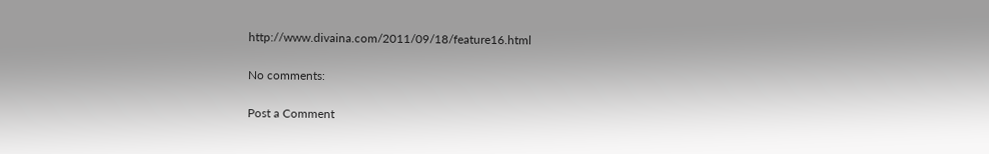http://www.divaina.com/2011/09/18/feature16.html

No comments:

Post a Comment